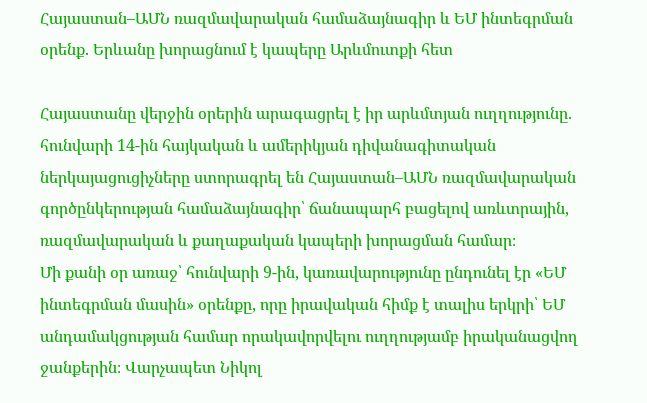Հայաստան–ԱՄՆ ռազմավարական համաձայնագիր և ԵՄ ինտեգրման օրենք. Երևանը խորացնում է կապերը Արևմուտքի հետ

Հայաստանը վերջին օրերին արագացրել է իր արևմտյան ուղղությունը. հունվարի 14-ին հայկական և ամերիկյան դիվանագիտական ներկայացուցիչները ստորագրել են Հայաստան–ԱՄՆ ռազմավարական գործընկերության համաձայնագիր՝ ճանապարհ բացելով առևտրային, ռազմավարական և քաղաքական կապերի խորացման համար։
Մի քանի օր առաջ՝ հունվարի 9-ին, կառավարությունը ընդունել էր «ԵՄ ինտեգրման մասին» օրենքը, որը իրավական հիմք է տալիս երկրի՝ ԵՄ անդամակցության համար որակավորվելու ուղղությամբ իրականացվող ջանքերին։ Վարչապետ Նիկոլ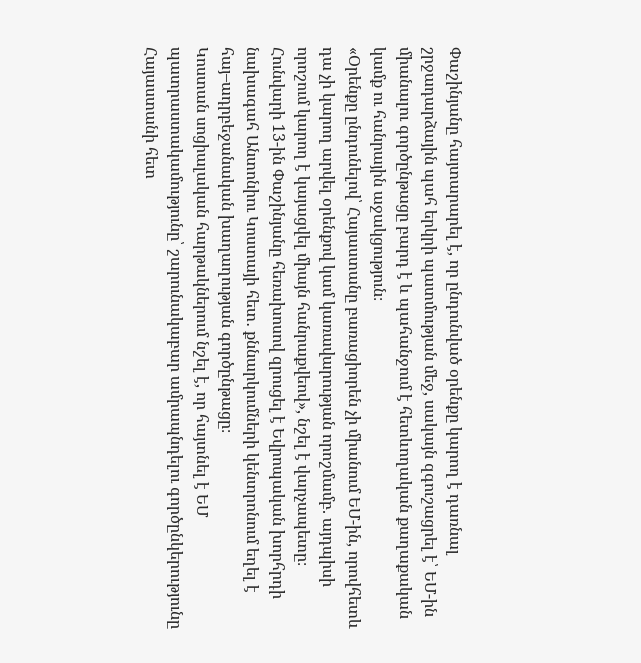Փաշինյանը հայտարարել է, որ ընդունված օրենքը կարող է դառնալ շրջադարձային պահ երկրի պատմության մեջ, սակայն զգուշացրել է՝ ԵՄ-ին միանալու գործընթացը բարդ է և պահանջում է հետևողական քաղաքական կամք ու հանրային աջակցություն։
«Օրենքը ընդունելով՝ Հայաստանը բառացիորեն չի միանում ԵՄ-ին, որովհետև դա չի կարող արվել օրենքով կամ կառավարության որոշմամբ. այդպիսի որոշում կարող է կայացվել միայն հանրաքվեով», նշել է վարչապետը։ Հունվարի 13-ին Փաշինյանը հեռախոսով զրուցել է Եվրոպական խորհրդի նախագահ Անտոնիու Կոստայի հետ․ քննարկումների կենտրոնում եղել է հայ–ադրբեջանական խաղաղության գործընթացը։
Կոստան սոցիալական հարթակներում նշել է, որ հայտնել է ԵՄ պատրաստակամությունը՝ շարունակաբար ամրապնդելու գործընկերությունը Հայաստանի հետ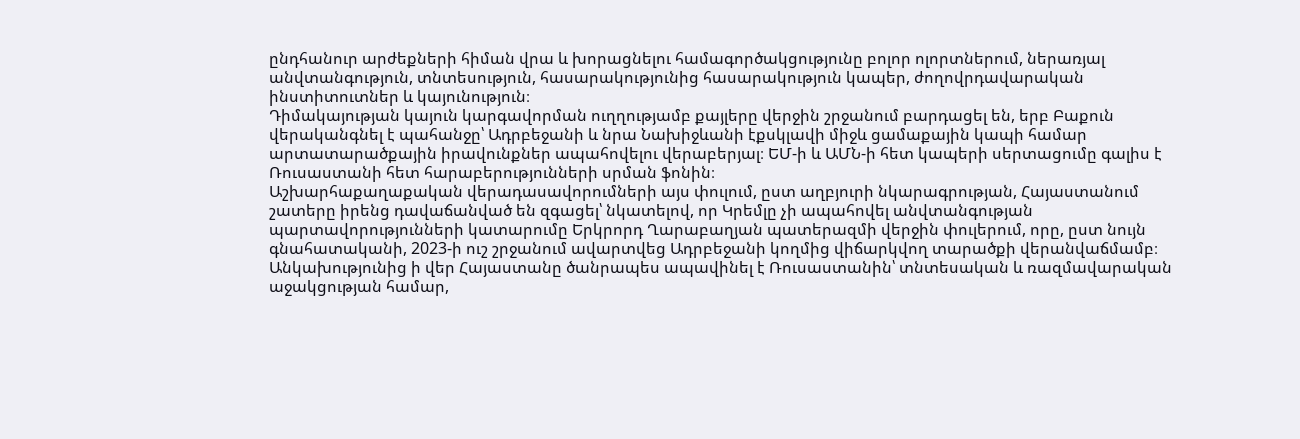ընդհանուր արժեքների հիման վրա և խորացնելու համագործակցությունը բոլոր ոլորտներում, ներառյալ անվտանգություն, տնտեսություն, հասարակությունից հասարակություն կապեր, ժողովրդավարական ինստիտուտներ և կայունություն։
Դիմակայության կայուն կարգավորման ուղղությամբ քայլերը վերջին շրջանում բարդացել են, երբ Բաքուն վերականգնել է պահանջը՝ Ադրբեջանի և նրա Նախիջևանի էքսկլավի միջև ցամաքային կապի համար արտատարածքային իրավունքներ ապահովելու վերաբերյալ։ ԵՄ-ի և ԱՄՆ-ի հետ կապերի սերտացումը գալիս է Ռուսաստանի հետ հարաբերությունների սրման ֆոնին։
Աշխարհաքաղաքական վերադասավորումների այս փուլում, ըստ աղբյուրի նկարագրության, Հայաստանում շատերը իրենց դավաճանված են զգացել՝ նկատելով, որ Կրեմլը չի ապահովել անվտանգության պարտավորությունների կատարումը Երկրորդ Ղարաբաղյան պատերազմի վերջին փուլերում, որը, ըստ նույն գնահատականի, 2023-ի ուշ շրջանում ավարտվեց Ադրբեջանի կողմից վիճարկվող տարածքի վերանվաճմամբ։
Անկախությունից ի վեր Հայաստանը ծանրապես ապավինել է Ռուսաստանին՝ տնտեսական և ռազմավարական աջակցության համար,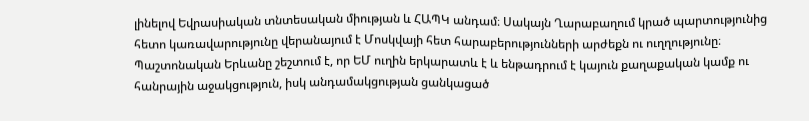լինելով Եվրասիական տնտեսական միության և ՀԱՊԿ անդամ։ Սակայն Ղարաբաղում կրած պարտությունից հետո կառավարությունը վերանայում է Մոսկվայի հետ հարաբերությունների արժեքն ու ուղղությունը։
Պաշտոնական Երևանը շեշտում է, որ ԵՄ ուղին երկարատև է և ենթադրում է կայուն քաղաքական կամք ու հանրային աջակցություն, իսկ անդամակցության ցանկացած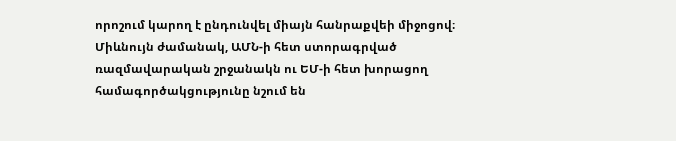որոշում կարող է ընդունվել միայն հանրաքվեի միջոցով։ Միևնույն ժամանակ, ԱՄՆ-ի հետ ստորագրված ռազմավարական շրջանակն ու ԵՄ-ի հետ խորացող համագործակցությունը նշում են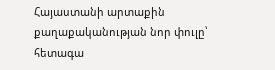Հայաստանի արտաքին քաղաքականության նոր փուլը՝ հետագա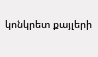կոնկրետ քայլերի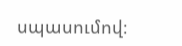սպասումով։